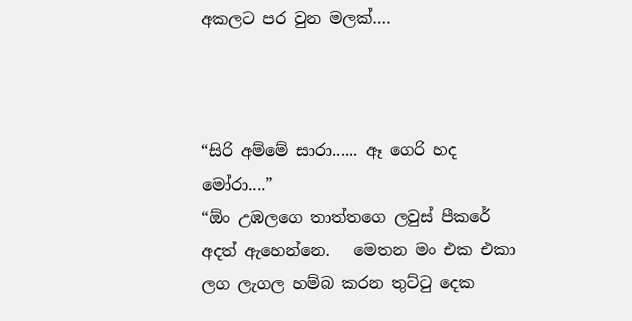අකලට පර වුන මලක්….



“සිරි අම්මේ සාරා...... ඈ ගෙරි හද මෝරා....”
“ඕං උඹලගෙ තාත්තගෙ ලවුස් පීකරේ අදත් ඇහෙන්නෙ.   මෙතන මං එක එකා ලග ලැගල හම්බ කරන තුට්ටු දෙක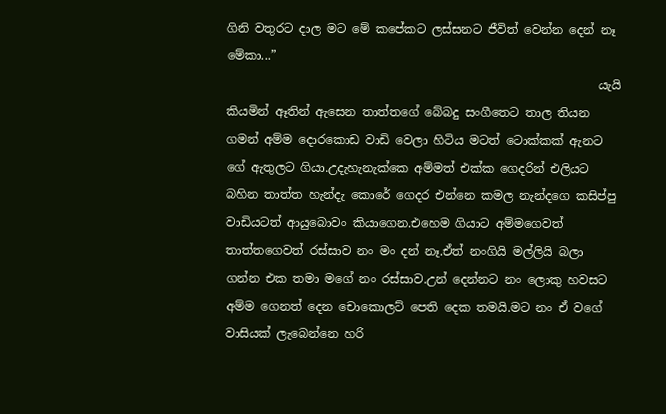ගිනි වතුරට දාල මට මේ කපේකට ලස්සනට ජීවිත් වෙන්න දෙන් නෑ මේකා...”
                                                              යැයි කියමින් ඈතින් ඇසෙන තාත්තගේ බේබදු සංගීතෙට තාල තියන ගමන් අම්ම දොරකොඩ වාඩි වෙලා හිටිය මටත් ටොක්කක් ඇනට ගේ ඇතුලට ගියා.උදැහැනැක්කෙ අම්මත් එක්ක ගෙදරින් එලියට බහින තාත්ත හැන්දැ කොරේ ගෙදර එන්නෙ කමල නැන්දගෙ කසිප්පු වාඩියටත් ආයුබොවං කියාගෙන.එහෙම ගියාට අම්මගෙවත් තාත්තගෙවත් රස්සාව නං මං දන් නෑ.ඒත් නංගියි මල්ලියි බලා ගන්න එක තමා මගේ නං රස්සාව.උන් දෙන්නට නං ලොකු හවසට අම්ම ගෙනත් දෙන චොකොලට් පෙති දෙක තමයි.මට නං ඒ වගේ වාසියක් ලැබෙන්නෙ හරි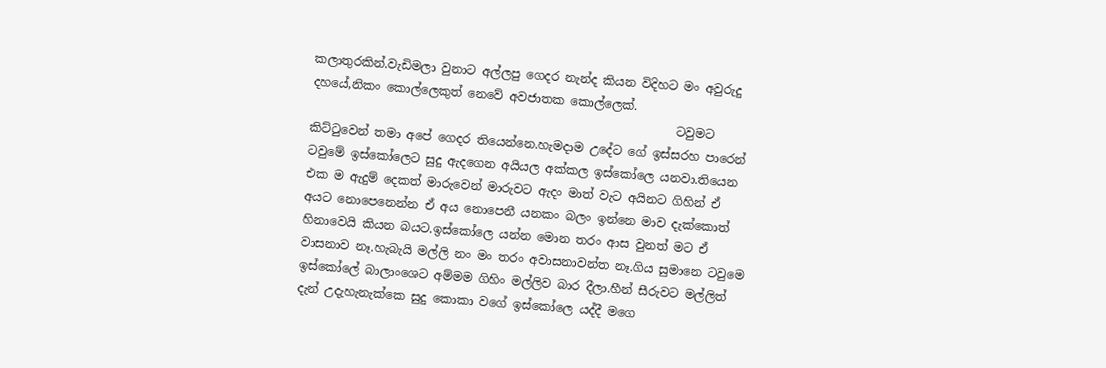කලාතුරකින්.වැඩිමලා වුනාට අල්ලපු ගෙදර නැන්ද කියන විදිහට මං අවුරුදු දහයේ,නිකං කොල්ලෙකුත් නෙවේ අවජාතක කොල්ලෙක්.
                                                             ටවුමට කිට්ටුවෙන් තමා අපේ ගෙදර තියෙන්නෙ.හැමදාම උදේට ගේ ඉස්සරහ පාරෙන් ටවුමේ ඉස්කෝලෙට සුදු ඇදගෙන අයියල අක්කල ඉස්කෝලෙ යනවා.තියෙන එක ම ඇදුම් දෙකත් මාරුවෙන් මාරුවට ඇදං මාත් වැට අයිනට ගිහින් ඒ අයට නොපෙනෙන්න ඒ අය නොපෙනී යනකං බලං ඉන්නෙ මාව දැක්කොත් හිනාවෙයි කියන බයට.ඉස්කෝලෙ යන්න මොන තරං ආස වුනත් මට ඒ වාසනාව නෑ.හැබැයි මල්ලි නං මං තරං අවාසනාවන්ත නෑ.ගිය සුමානෙ ටවුමෙ ඉස්කෝලේ බාලාංශෙට අම්මම ගිහිං මල්ලිව බාර දීලා.හීන් සීරුවට මල්ලිත් දැන් උදැහැනැක්කෙ සුදු කොකා වගේ ඉස්කෝලෙ යද්දී මගෙ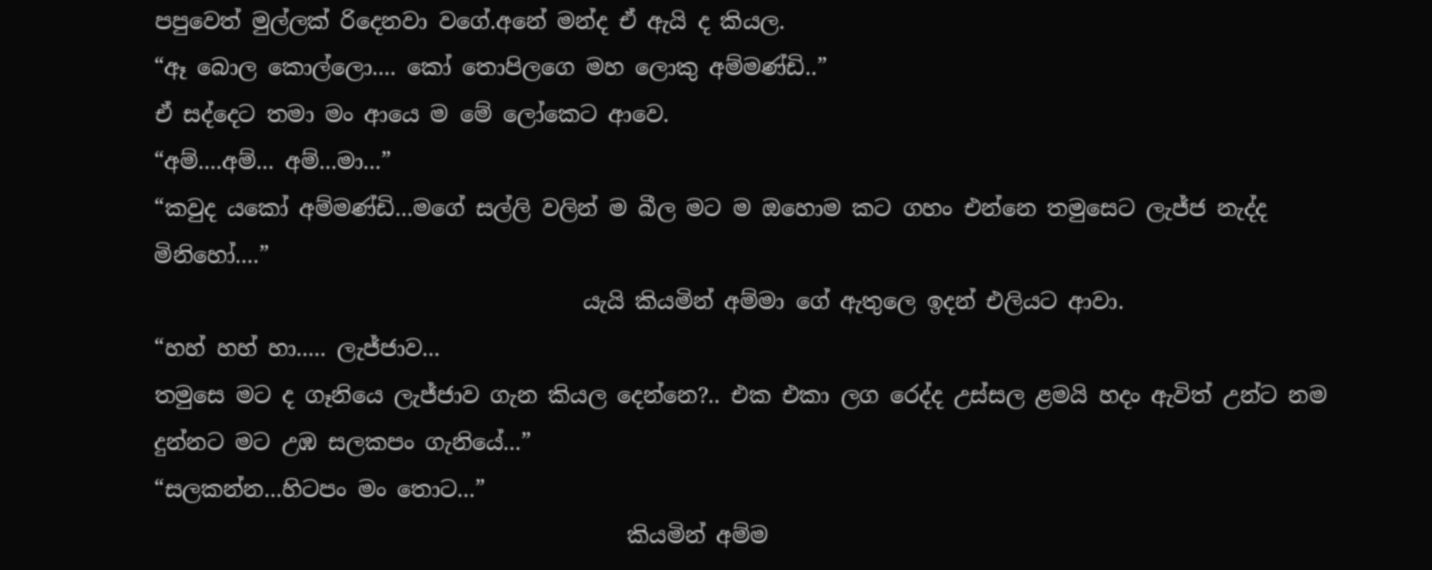පපුවෙත් මුල්ලක් රිදෙනවා වගේ.අනේ මන්ද ඒ ඇයි ද කියල.
“ඈ බොල කොල්ලො.... කෝ තොපිලගෙ මහ ලොකු අම්මණ්ඩි..”
ඒ සද්දෙට තමා මං ආයෙ ම මේ ලෝකෙට ආවෙ.
“අම්....අම්... අම්...මා...”
“කවුද යකෝ අම්මණ්ඩි...මගේ සල්ලි වලින් ම බීල මට ම ඔහොම කට ගහං එන්නෙ තමුසෙට ලැජ්ජ නැද්ද මිනිහෝ....”
                                       යැයි කියමින් අම්මා ගේ ඇතුලෙ ඉදන් එලියට ආවා.
“හහ් හහ් හා..... ලැජ්ජාව...
තමුසෙ මට ද ගෑනියෙ ලැජ්ජාව ගැන කියල දෙන්නෙ?.. එක එකා ලග රෙද්ද උස්සල ළමයි හදං ඇවිත් උන්ට නම දුන්නට මට උඹ සලකපං ගැනියේ...”
“සලකන්න...හිටපං මං තොට...”
                                           කියමින් අම්ම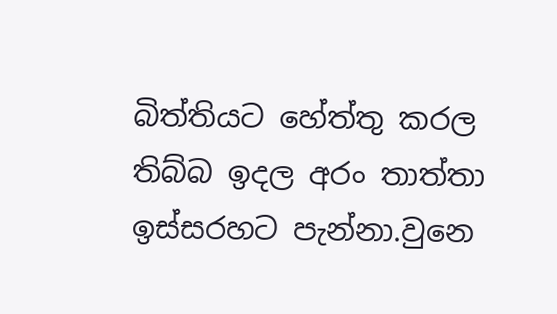බිත්තියට හේත්තු කරල තිබ්බ ඉදල අරං තාත්තා ඉස්සරහට පැන්නා.වුනෙ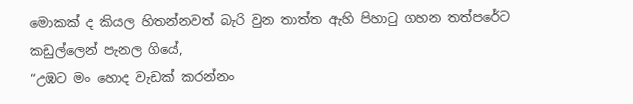මොකක් ද කියල හිතන්නවත් බැරි වුන තාත්ත ඇහි පිහාටු ගහන තත්පරේට කඩුල්ලෙන් පැනල ගියේ,
“උඹට මං හොද වැඩක් කරන්නං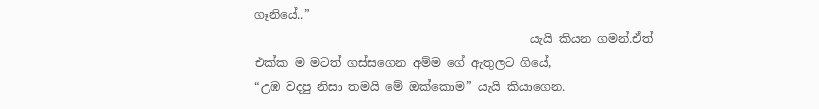ගෑනියේ..”
                                              යැයි කියන ගමන්.ඒත් එක්ක ම මටත් ගස්සගෙන අම්ම ගේ ඇතුලට ගියේ,
“උඹ වදපු නිසා තමයි මේ ඔක්කොම” යැයි කියාගෙන.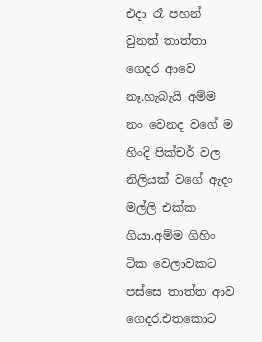එදා රෑ පහන් වුනත් තාත්තා ගෙදර ආවෙ නෑ.හැබැයි අම්ම නං වෙනද වගේ ම හිංදි පික්චර් වල නිලියක් වගේ ඇදං මල්ලි එක්ක ගියා.අම්ම ගිහිං ටික වෙලාවකට පස්සෙ තාත්ත ආව ගෙදර.එතකොට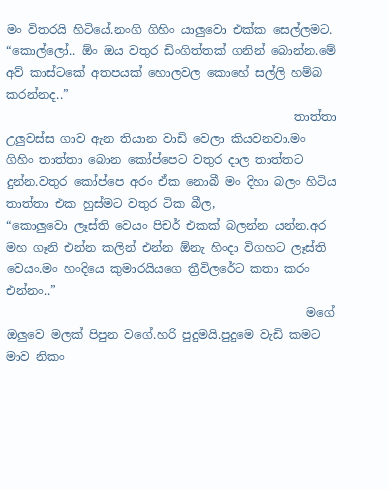මං විතරයි හිටියේ.නංගි ගිහිං යාලුවො එක්ක සෙල්ලමට.
“කොල්ලෝ.. ඕං ඔය වතුර ඩිංගිත්තක් ගනින් බොන්න.මේ අව් කාස්ටකේ අතපයක් හොලවල කොහේ සල්ලි හම්බ කරන්නද..”
                                                තාත්තා උලුවස්ස ගාව ඇන තියාන වාඩි වෙලා කියවනවා.මං ගිහිං තාත්තා බොන කෝප්පෙට වතුර දාල තාත්තට දුන්න.වතුර කෝප්පෙ අරං ඒක නොබී මං දිහා බලං හිටිය තාත්තා එක හුස්මට වතුර ටික බීල,
“කොලුවො ලෑස්ති වෙයං පිචර් එකක් බලන්න යන්න.අර මහ ගෑනි එන්න කලින් එන්න ඕනැ හිංදා විගහට ලෑස්ති වෙයං.මං හංදියෙ කුමාරයියගෙ ත්‍රීවිලරේට කතා කරං එන්නං..”
                                                  මගේ ඔලුවෙ මලක් පිපුන වගේ.හරි පුදුමයි.පුදුමෙ වැඩි කමට මාව නිකං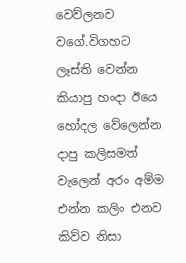වෙව්ලනව වගේ.විගහට ලෑස්ති වෙන්න කියාපු හංදා ඊයෙ හෝදල වේලෙන්න දාපු කලිසමත් වැලෙන් අරං අම්ම එන්න කලිං එනව කිව්ව නිසා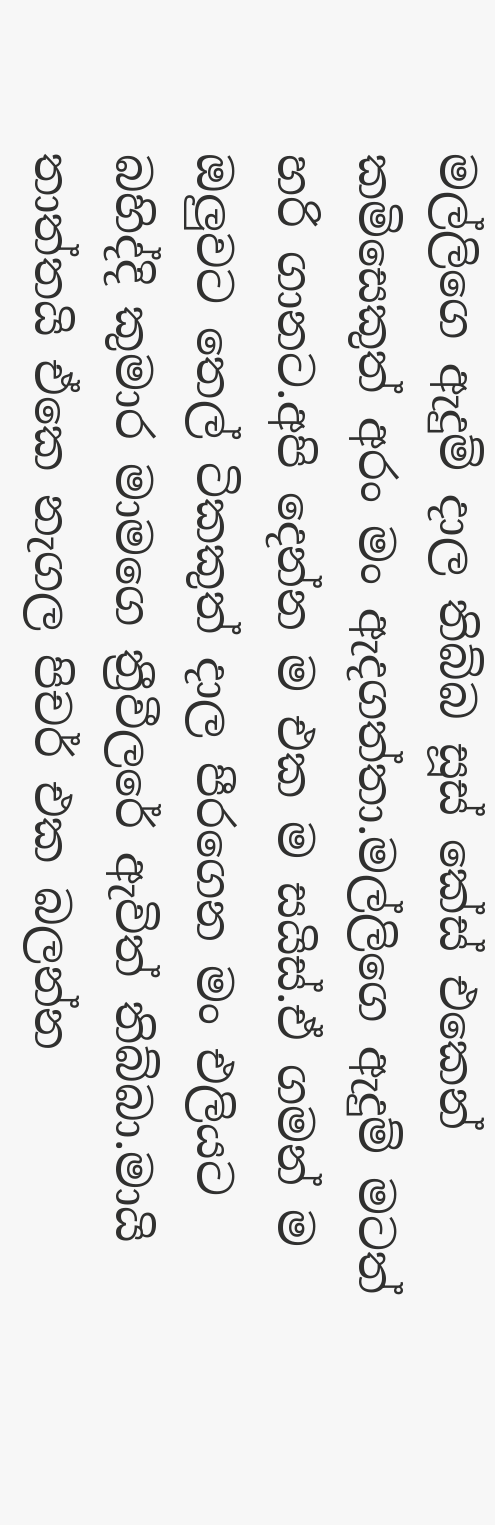මල්ලිගෙ ඇදුම් දාල තිබ්බ සූස් කේස් එකෙන් කමිසෙකුත් අරං මං ඇදගත්තා.මල්ලිගෙ ඇදුම් මටත් හරි ගානට.අපි දෙන්න ම එක ම සයිස්.ඒ ගමන් ම ඔලුවට තෙල් ටිකකුත් දාල පීරගෙන මං එලියට බහිද්දි කුමාර මාමගෙ ත්‍රීවීලරේ ඇවිත් තිබ්බා.මායි තාත්තයි ඒකෙ නැගල පිචර් එක බලන්න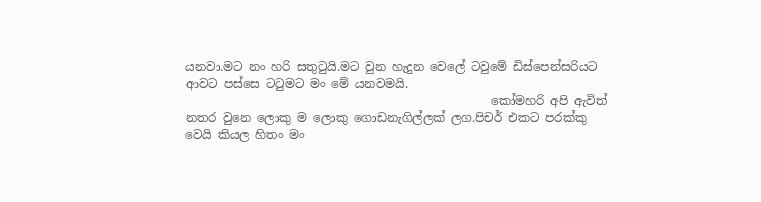යනවා.මට නං හරි සතුටුයි.මට වුන හැදුන වෙලේ ටවුමේ ඩිස්පෙන්සරියට ආවට පස්සෙ ටටුමට මං මේ යනවමයි.
                                                   කෝමහරි අපි ඇවිත් නතර වුනෙ ලොකු ම ලොකු ගොඩනැගිල්ලක් ලග.පිචර් එකට පරක්කු වෙයි කියල හිතං මං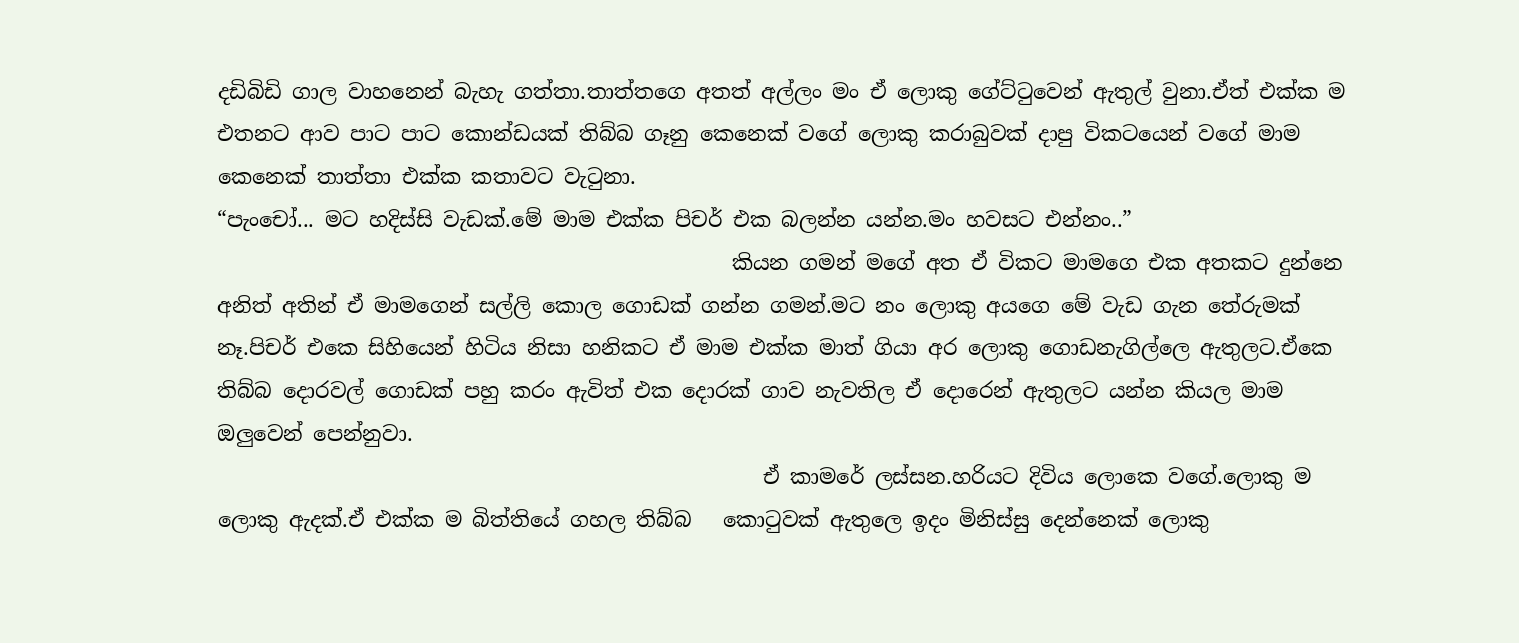දඩිබිඩි ගාල වාහනෙන් බැහැ ගත්තා.තාත්තගෙ අතත් අල්ලං මං ඒ ලොකු ගේට්ටුවෙන් ඇතුල් වුනා.ඒත් එක්ක ම එතනට ආව පාට පාට කොන්ඩයක් තිබ්බ ගෑනු කෙනෙක් වගේ ලොකු කරාබුවක් දාපු විකටයෙන් වගේ මාම කෙනෙක් තාත්තා එක්ක කතාවට වැටුනා.
“පැංචෝ... මට හදිස්සි වැඩක්.මේ මාම එක්ක පිචර් එක බලන්න යන්න.මං හවසට එන්නං..”
                                                 කියන ගමන් මගේ අත ඒ විකට මාමගෙ එක අතකට දුන්නෙ අනිත් අතින් ඒ මාමගෙන් සල්ලි කොල ගොඩක් ගන්න ගමන්.මට නං ලොකු අයගෙ මේ වැඩ ගැන තේරුමක් නෑ.පිචර් එකෙ සිහියෙන් හිටිය නිසා හනිකට ඒ මාම එක්ක මාත් ගියා අර ලොකු ගොඩනැගිල්ලෙ ඇතුලට.ඒකෙ තිබ්බ දොරවල් ගොඩක් පහු කරං ඇවිත් එක දොරක් ගාව නැවතිල ඒ දොරෙන් ඇතුලට යන්න කියල මාම ඔලුවෙන් පෙන්නුවා.
                                                    ඒ කාමරේ ලස්සන.හරියට දිවිය ලොකෙ වගේ.ලොකු ම ලොකු ඇදක්.ඒ එක්ක ම බිත්තියේ ගහල තිබ්බ   කොටුවක් ඇතුලෙ ඉදං මිනිස්සු දෙන්නෙක් ලොකු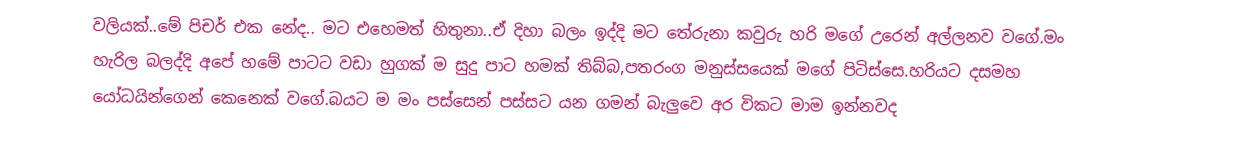වලියක්..මේ පිචර් එක නේද.. මට එහෙමත් හිතුනා..ඒ දිහා බලං ඉද්දි මට තේරුනා කවුරු හරි මගේ උරෙන් අල්ලනව වගේ.මං හැරිල බලද්දි අපේ හමේ පාටට වඩා හුගක් ම සුදු පාට හමක් තිබ්බ,පතරංග මනුස්සයෙක් මගේ පිටිස්සෙ.හරියට දසමහ යෝධයින්ගෙන් කෙනෙක් වගේ.බයට ම මං පස්සෙන් පස්සට යන ගමන් බැලුවෙ අර විකට මාම ඉන්නවද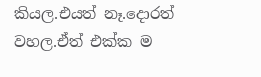කියල.එයත් නෑ.දොරත් වහල.ඒත් එක්ක ම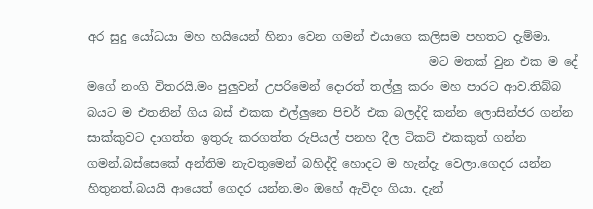අර සුදු යෝධයා මහ හයියෙන් හිනා වෙන ගමන් එයාගෙ කලිසම පහතට දැම්මා.
                                                         මට මතක් වුන එක ම දේ මගේ නංගි විතරයි.මං පුලුවන් උපරිමෙන් දොරත් තල්ලු කරං මහ පාරට ආව.තිබ්බ බයට ම එතනින් ගිය බස් එකක එල්ලුනෙ පිචර් එක බලද්දි කන්න ලොසින්ජර ගන්න සාක්කුවට දාගත්ත ඉතුරු කරගත්ත රුපියල් පනහ දීල ටිකට් එකකුත් ගන්න ගමන්.බස්සෙකේ අන්තිම නැවතුමෙන් බහිද්දි හොදට ම හැන්දැ වෙලා.ගෙදර යන්න හිතුනත්.බයයි ආයෙත් ගෙදර යන්න.මං ඔහේ ඇවිදං ගියා. දැන්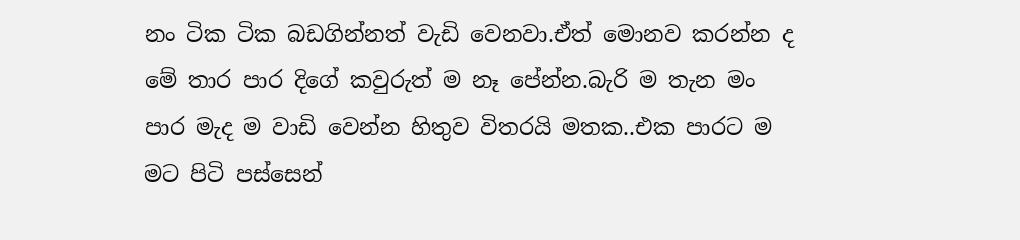නං ටික ටික බඩගින්නත් වැඩි වෙනවා.ඒත් මොනව කරන්න ද මේ තාර පාර දිගේ කවුරුත් ම නෑ පේන්න.බැරි ම තැන මං පාර මැද ම වාඩි වෙන්න හිතුව විතරයි මතක..එක පාරට ම මට පිටි පස්සෙන්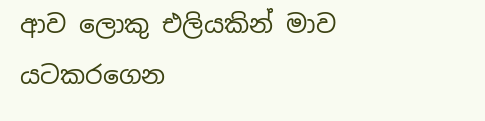ආව ලොකු එලියකින් මාව යටකරගෙන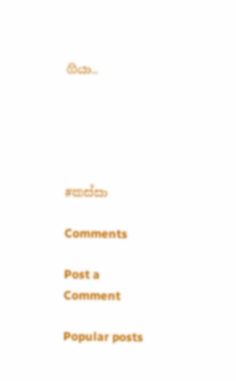ගියා..





#කස්සා

Comments

Post a Comment

Popular posts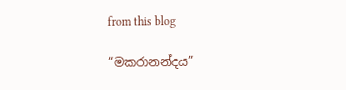from this blog

“මකරානන්දය”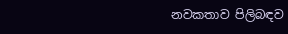නවකතාව පිලිබඳව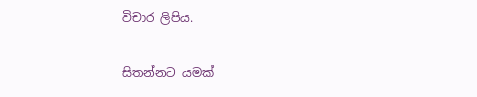විචාර ලිපිය.

සිතන්නට යමක්